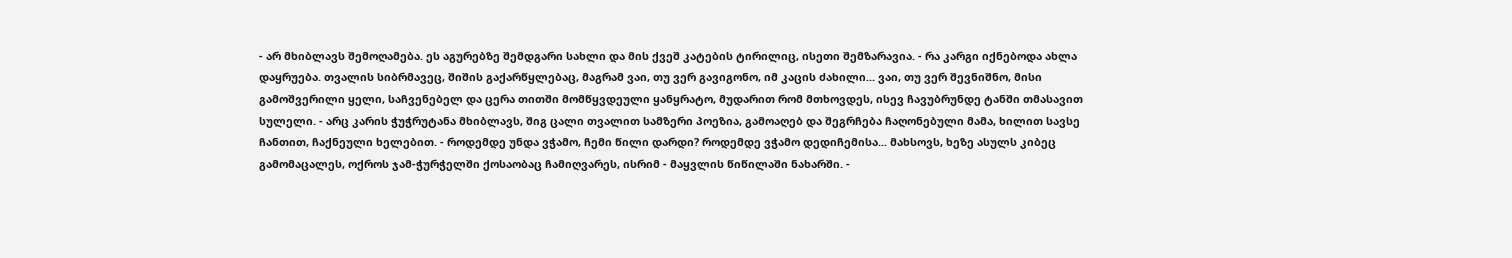- არ მხიბლავს შემოღამება. ეს აგურებზე შემდგარი სახლი და მის ქვეშ კატების ტირილიც, ისეთი შემზარავია. - რა კარგი იქნებოდა ახლა დაყრუება. თვალის სიბრმავეც, შიშის გაქარწყლებაც, მაგრამ ვაი, თუ ვერ გავიგონო, იმ კაცის ძახილი... ვაი, თუ ვერ შევნიშნო, მისი გამოშვერილი ყელი, საჩვენებელ და ცერა თითში მომწყვდეული ყანყრატო, მუდარით რომ მთხოვდეს, ისევ ჩავუბრუნდე ტანში თმასავით სულელი. - არც კარის ჭუჭრუტანა მხიბლავს, შიგ ცალი თვალით სამზერი პოეზია, გამოაღებ და შეგრჩება ჩაღონებული მამა, ხილით სავსე ჩანთით, ჩაქნეული ხელებით. - როდემდე უნდა ვჭამო, ჩემი წილი დარდი? როდემდე ვჭამო დედიჩემისა... მახსოვს, ხეზე ასულს კიბეც გამომაცალეს, ოქროს ჯამ-ჭურჭელში ქოსაობაც ჩამიღვარეს, ისრიმ - მაყვლის წიწილაში ნახარში. -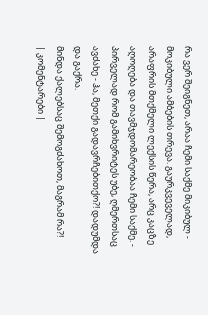რა ვერ შეიგნეთ, არაა ჩემი საქმე მიკიბულ - მოკიბული ამბების თრევა. გაურკვეველად, არაფრის მთქმელი ლექსის წერა, არც კაცზე აღოღება და თავმჯდომარეობაა ჩემი საქმე. - პირველად რომ გამიხვრიტეს უბე, ღმერთსაც ავძახე - ჰა, მეთქი გადავრჩებითქო?! დადუმდა და გაქრა.
მინდა ქალებსაც შემოგძახოთ, მაგრამ რა?!
| კომენტარები |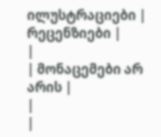ილუსტრაციები |
რეცენზიები |
|
| მონაცემები არ არის |
|
|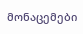მონაცემები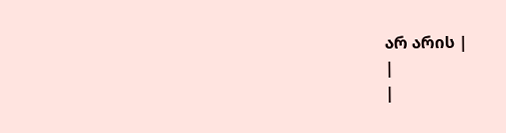არ არის |
|
|